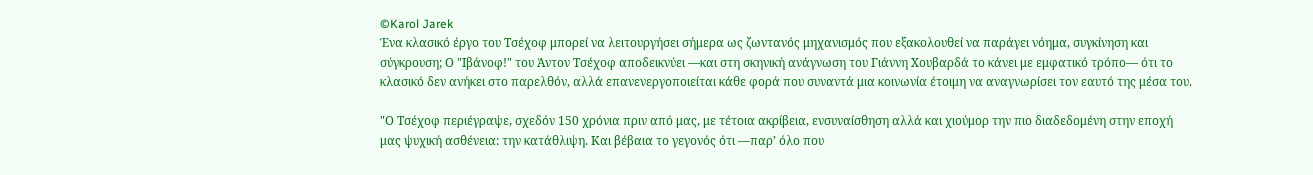©Karol Jarek
Ένα κλασικό έργο του Τσέχοφ μπορεί να λειτουργήσει σήμερα ως ζωντανός μηχανισμός που εξακολουθεί να παράγει νόημα, συγκίνηση και σύγκρουση; Ο "Ιβάνοφ!" του Άντον Τσέχοφ αποδεικνύει —και στη σκηνική ανάγνωση του Γιάννη Χουβαρδά το κάνει με εμφατικό τρόπο— ότι το κλασικό δεν ανήκει στο παρελθόν, αλλά επανενεργοποιείται κάθε φορά που συναντά μια κοινωνία έτοιμη να αναγνωρίσει τον εαυτό της μέσα του.

"Ο Τσέχοφ περιέγραψε, σχεδόν 150 χρόνια πριν από μας, με τέτοια ακρίβεια, ενσυναίσθηση αλλά και χιούμορ την πιο διαδεδομένη στην εποχή μας ψυχική ασθένεια: την κατάθλιψη. Και βέβαια το γεγονός ότι —παρ’ όλο που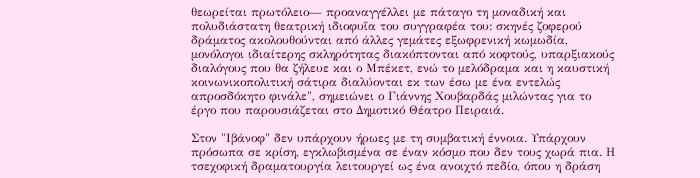θεωρείται πρωτόλειο— προαναγγέλλει με πάταγο τη μοναδική και πολυδιάστατη θεατρική ιδιοφυΐα του συγγραφέα του: σκηνές ζοφερού δράματος ακολουθούνται από άλλες γεμάτες εξωφρενική κωμωδία, μονόλογοι ιδιαίτερης σκληρότητας διακόπτονται από κοφτούς, υπαρξιακούς διαλόγους που θα ζήλευε και ο Μπέκετ, ενώ το μελόδραμα και η καυστική κοινωνικοπολιτική σάτιρα διαλύονται εκ των έσω με ένα εντελώς απροσδόκητο φινάλε", σημειώνει ο Γιάννης Χουβαρδάς μιλώντας για το έργο που παρουσιάζεται στο Δημοτικό Θέατρο Πειραιά.

Στον "Ιβάνοφ" δεν υπάρχουν ήρωες με τη συμβατική έννοια. Υπάρχουν πρόσωπα σε κρίση, εγκλωβισμένα σε έναν κόσμο που δεν τους χωρά πια. Η τσεχοφική δραματουργία λειτουργεί ως ένα ανοιχτό πεδίο, όπου η δράση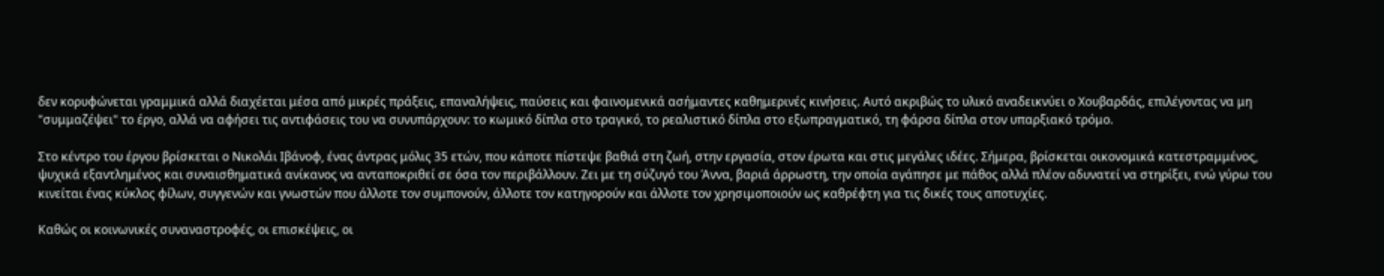δεν κορυφώνεται γραμμικά αλλά διαχέεται μέσα από μικρές πράξεις, επαναλήψεις, παύσεις και φαινομενικά ασήμαντες καθημερινές κινήσεις. Αυτό ακριβώς το υλικό αναδεικνύει ο Χουβαρδάς, επιλέγοντας να μη "συμμαζέψει" το έργο, αλλά να αφήσει τις αντιφάσεις του να συνυπάρχουν: το κωμικό δίπλα στο τραγικό, το ρεαλιστικό δίπλα στο εξωπραγματικό, τη φάρσα δίπλα στον υπαρξιακό τρόμο.

Στο κέντρο του έργου βρίσκεται ο Νικολάι Ιβάνοφ, ένας άντρας μόλις 35 ετών, που κάποτε πίστεψε βαθιά στη ζωή, στην εργασία, στον έρωτα και στις μεγάλες ιδέες. Σήμερα, βρίσκεται οικονομικά κατεστραμμένος, ψυχικά εξαντλημένος και συναισθηματικά ανίκανος να ανταποκριθεί σε όσα τον περιβάλλουν. Ζει με τη σύζυγό του Άννα, βαριά άρρωστη, την οποία αγάπησε με πάθος αλλά πλέον αδυνατεί να στηρίξει, ενώ γύρω του κινείται ένας κύκλος φίλων, συγγενών και γνωστών που άλλοτε τον συμπονούν, άλλοτε τον κατηγορούν και άλλοτε τον χρησιμοποιούν ως καθρέφτη για τις δικές τους αποτυχίες.

Καθώς οι κοινωνικές συναναστροφές, οι επισκέψεις, οι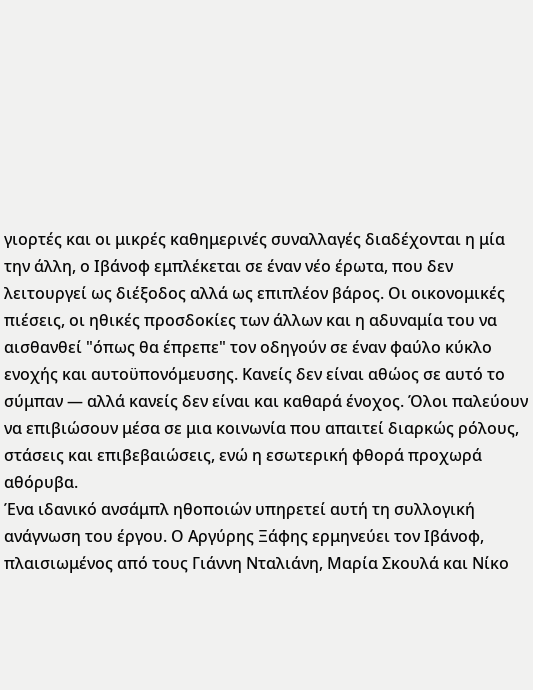γιορτές και οι μικρές καθημερινές συναλλαγές διαδέχονται η μία την άλλη, ο Ιβάνοφ εμπλέκεται σε έναν νέο έρωτα, που δεν λειτουργεί ως διέξοδος αλλά ως επιπλέον βάρος. Οι οικονομικές πιέσεις, οι ηθικές προσδοκίες των άλλων και η αδυναμία του να αισθανθεί "όπως θα έπρεπε" τον οδηγούν σε έναν φαύλο κύκλο ενοχής και αυτοϋπονόμευσης. Κανείς δεν είναι αθώος σε αυτό το σύμπαν — αλλά κανείς δεν είναι και καθαρά ένοχος. Όλοι παλεύουν να επιβιώσουν μέσα σε μια κοινωνία που απαιτεί διαρκώς ρόλους, στάσεις και επιβεβαιώσεις, ενώ η εσωτερική φθορά προχωρά αθόρυβα.
Ένα ιδανικό ανσάμπλ ηθοποιών υπηρετεί αυτή τη συλλογική ανάγνωση του έργου. Ο Αργύρης Ξάφης ερμηνεύει τον Ιβάνοφ, πλαισιωμένος από τους Γιάννη Νταλιάνη, Μαρία Σκουλά και Νίκο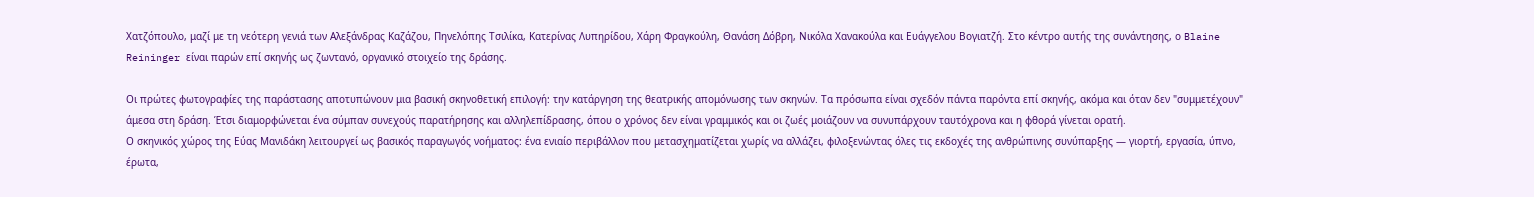Χατζόπουλο, μαζί με τη νεότερη γενιά των Αλεξάνδρας Καζάζου, Πηνελόπης Τσιλίκα, Κατερίνας Λυπηρίδου, Χάρη Φραγκούλη, Θανάση Δόβρη, Νικόλα Χανακούλα και Ευάγγελου Βογιατζή. Στο κέντρο αυτής της συνάντησης, ο Blaine Reininger είναι παρών επί σκηνής ως ζωντανό, οργανικό στοιχείο της δράσης.

Οι πρώτες φωτογραφίες της παράστασης αποτυπώνουν μια βασική σκηνοθετική επιλογή: την κατάργηση της θεατρικής απομόνωσης των σκηνών. Τα πρόσωπα είναι σχεδόν πάντα παρόντα επί σκηνής, ακόμα και όταν δεν "συμμετέχουν" άμεσα στη δράση. Έτσι διαμορφώνεται ένα σύμπαν συνεχούς παρατήρησης και αλληλεπίδρασης, όπου ο χρόνος δεν είναι γραμμικός και οι ζωές μοιάζουν να συνυπάρχουν ταυτόχρονα και η φθορά γίνεται ορατή.
Ο σκηνικός χώρος της Εύας Μανιδάκη λειτουργεί ως βασικός παραγωγός νοήματος: ένα ενιαίο περιβάλλον που μετασχηματίζεται χωρίς να αλλάζει, φιλοξενώντας όλες τις εκδοχές της ανθρώπινης συνύπαρξης — γιορτή, εργασία, ύπνο, έρωτα,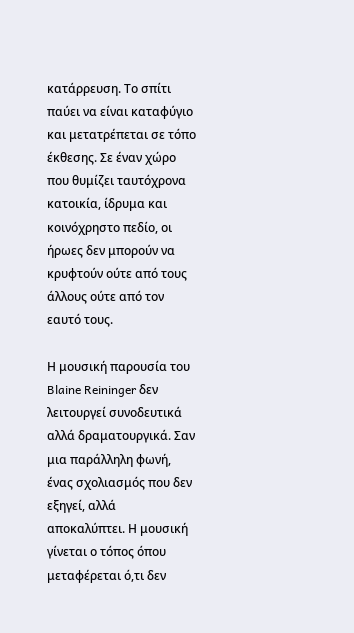κατάρρευση. Το σπίτι παύει να είναι καταφύγιο και μετατρέπεται σε τόπο έκθεσης. Σε έναν χώρο που θυμίζει ταυτόχρονα κατοικία, ίδρυμα και κοινόχρηστο πεδίο, οι ήρωες δεν μπορούν να κρυφτούν ούτε από τους άλλους ούτε από τον εαυτό τους.

Η μουσική παρουσία του Blaine Reininger δεν λειτουργεί συνοδευτικά αλλά δραματουργικά. Σαν μια παράλληλη φωνή, ένας σχολιασμός που δεν εξηγεί, αλλά αποκαλύπτει. Η μουσική γίνεται ο τόπος όπου μεταφέρεται ό,τι δεν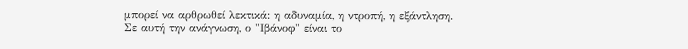μπορεί να αρθρωθεί λεκτικά: η αδυναμία, η ντροπή, η εξάντληση.
Σε αυτή την ανάγνωση, ο "Ιβάνοφ" είναι το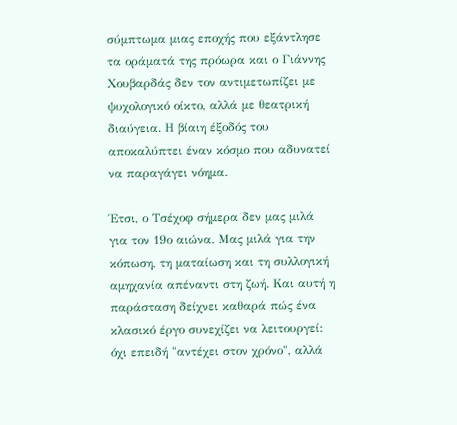σύμπτωμα μιας εποχής που εξάντλησε τα οράματά της πρόωρα και ο Γιάννης Χουβαρδάς δεν τον αντιμετωπίζει με ψυχολογικό οίκτο, αλλά με θεατρική διαύγεια. Η βίαιη έξοδός του αποκαλύπτει έναν κόσμο που αδυνατεί να παραγάγει νόημα.

Έτσι, ο Τσέχοφ σήμερα δεν μας μιλά για τον 19ο αιώνα. Μας μιλά για την κόπωση, τη ματαίωση και τη συλλογική αμηχανία απέναντι στη ζωή. Και αυτή η παράσταση δείχνει καθαρά πώς ένα κλασικό έργο συνεχίζει να λειτουργεί: όχι επειδή "αντέχει στον χρόνο", αλλά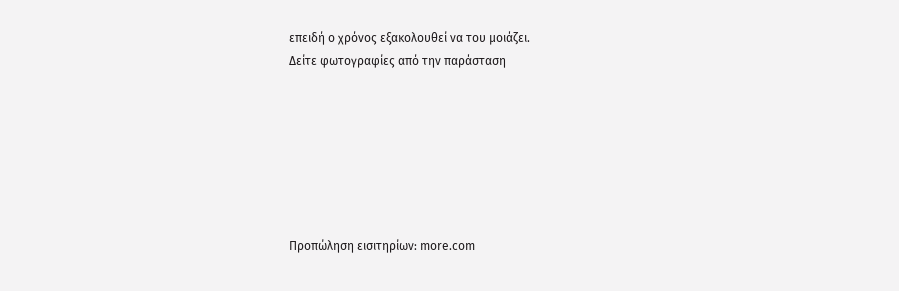επειδή ο χρόνος εξακολουθεί να του μοιάζει.
Δείτε φωτογραφίες από την παράσταση







Προπώληση εισιτηρίων: more.com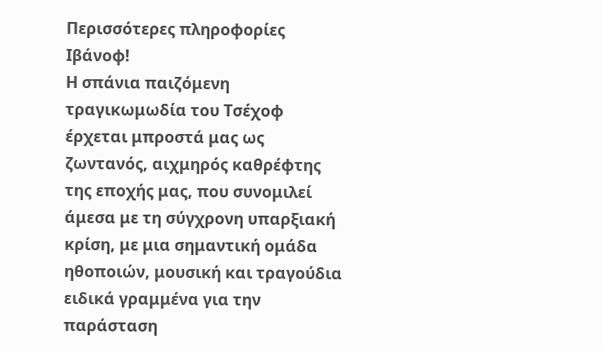Περισσότερες πληροφορίες
Ιβάνοφ!
Η σπάνια παιζόμενη τραγικωμωδία του Τσέχοφ έρχεται μπροστά μας ως ζωντανός, αιχμηρός καθρέφτης της εποχής μας, που συνομιλεί άμεσα με τη σύγχρονη υπαρξιακή κρίση, με μια σημαντική ομάδα ηθοποιών, μουσική και τραγούδια ειδικά γραμμένα για την παράσταση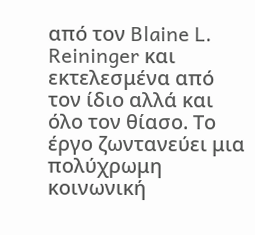από τον Blaine L. Reininger και εκτελεσμένα από τον ίδιο αλλά και όλο τον θίασο. Το έργο ζωντανεύει μια πολύχρωμη κοινωνική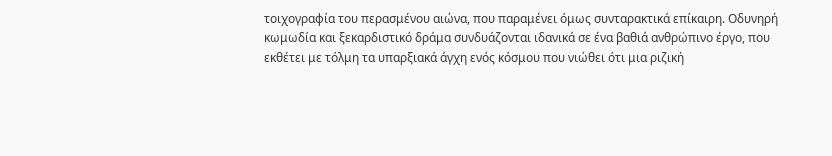τοιχογραφία του περασμένου αιώνα, που παραμένει όμως συνταρακτικά επίκαιρη. Οδυνηρή κωμωδία και ξεκαρδιστικό δράμα συνδυάζονται ιδανικά σε ένα βαθιά ανθρώπινο έργο, που εκθέτει με τόλμη τα υπαρξιακά άγχη ενός κόσμου που νιώθει ότι μια ριζική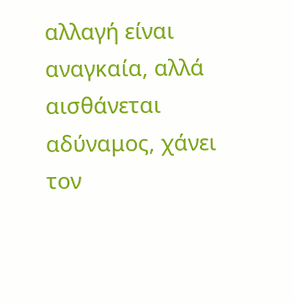αλλαγή είναι αναγκαία, αλλά αισθάνεται αδύναμος, χάνει τον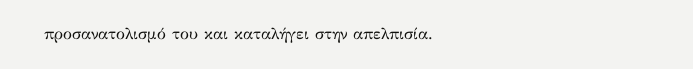προσανατολισμό του και καταλήγει στην απελπισία.